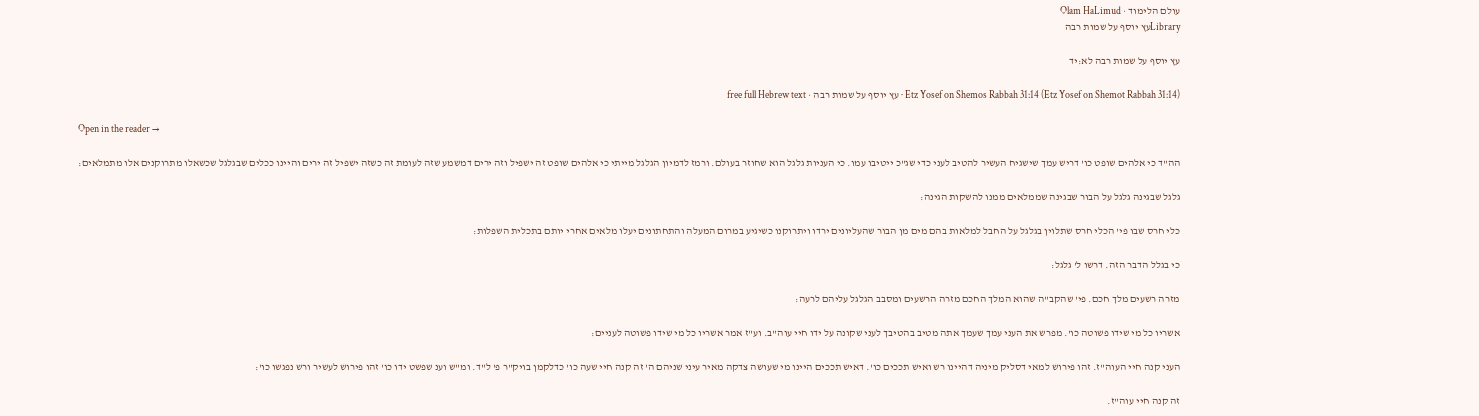עולם הלימוד · Olam HaLimud
Libraryעץ יוסף על שמות רבה

עץ יוסף על שמות רבה לא:יד

Etz Yosef on Shemos Rabbah 31:14 (Etz Yosef on Shemot Rabbah 31:14) · עץ יוסף על שמות רבה · free full Hebrew text

Open in the reader →

הה"ד כי אלהים שופט כו' דריש עמך שישגיח העשיר להטיב לעני כדי שג"כ ייטיבו עמו. כי העניות גלגל הוא שחוזר בעולם. ורמז לדמיון הגלגל מייתי כי אלהים שופט זה ישפיל וזה ירים דמשמע שזה לעומת זה כשזה ישפיל זה ירים והיינו ככלים שבגלגל שכשאלו מתרוקנים אלו מתמלאים:

גלגל שבגינה גלגל על הבור שבגינה שממלאים ממנו להשקות הגינה:

כלי חרס שבו פי' הכלי חרס שתלוין בגלגל על החבל למלאות בהם מים מן הבור שהעליונים ירדו ויתרוקנו כשיגיע במרום המעלה והתחתונים יעלו מלאים אחרי יותם בתכלית השפלות:

כי בגלל הדבר הזה. דרשו ל' גלגל:

מזרה רשעים מלך חכם. פי' שהקב"ה שהוא המלך החכם מזרה הרשעים ומסבב הגלגל עליהם לרעה:

אשריו כל מי שידו פשוטה כו'. מפרש את העני עמך שעמך אתה מטיב בהטיבך לעני שקונה על ידו חיי עוה"ב. וע"ז אמר אשריו כל מי שידו פשוטה לעניים:

העני קנה חיי העוה"ז. זהו פירוש למאי דסליק מיניה דהיינו רש ואיש תככים כו'. דאיש תככים היינו מי שעושה צדקה מאיר עיני שניהם ה' זה קנה חיי שעה כו' כדלקמן בויק"ר פ' ל"ד. ומ"ש וענ שפשט ידו כו' זהו פירוש לעשיר ורש נפגשו כו':

זה קנה חיי עוה"ז.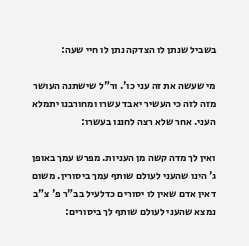בשביל שנתן לו הצדקה נתן לו חיי שעה:

מי שעשה את זה עני כו'. ור"ל שישתנה העושר מזה לזה כי העשיר יאבד עשרו ומחורבנו יתמלא העני. אחר שלא רצה לחננו בעשרו:

ואין לך מדה קשה מן העניות. מפרש עמך באופן ג' הינו שהעני לעולם שותף עמך ביסורין. משום דאין אדם שאין לו יסורים כדלעיל בב"ר פ' צ"ב נמצא שהעני לעולם שותף לך ביסורים: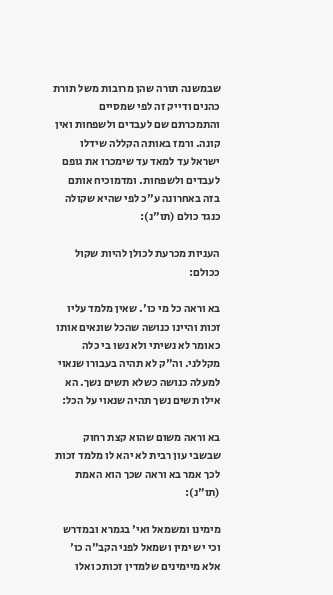שבמשנה תורה שהן מרובות משל תורת כהנים ודייק זה לפי שמסיים והתמכרתם שם לעבדים ולשפחות ואין קונה. ורמז באותה הקללה שידלו ישראל עד למאד עד שימכרו את גופם לעבדים ולשפחות. ומדמוכיח אותם בזה באחרונה ע"כ לפי שהיא שקולה כנגד כולם (תו"נ):

העניות מכרעת לכולן להיות שקול ככולם:

בא וראה כל מי כו'. שאין מלמד עליו זכות והיינו כנושה שהכל שונאים אותו כאומר לא נשיתי ולא נשו בי כלה מקללני. וה"ק לא תהיה בעבורו שנאוי למעלה כנושה כשלא תשים נשך. הא אילו תשים נשך תהיה שנאוי על הכל:

בא וראה משום שהוא קצת רחוק שבשבי עון רבית לא יהא לו מלמד זכות לכך אמר בא וראה שכך הוא האמת (תו"נ):

מימינו ומשמאל ואי' בגמרא ובמדרש וכי יש ימין ושמאל לפני הקב"ה כו' אלא מיימינים שלמדין זכותכ ואלו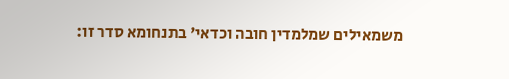משמאילים שמלמדין חובה וכדאי' בתנחומא סדר זו: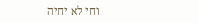וחי לא יחיה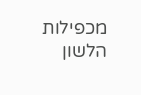מכפילות הלשון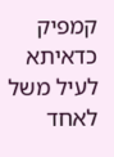קמפיק כדאיתא לעיל משל לאחד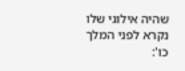שהיה אילוגי שלו נקרא לפני המלך כו':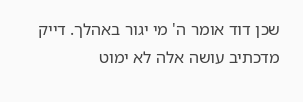שכן דוד אומר ה' מי יגור באהלך. דייק מדכתיב עושה אלה לא ימוט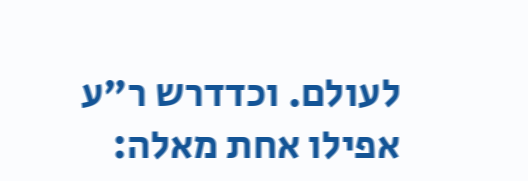לעולם. וכדדרש ר"ע אפילו אחת מאלה: